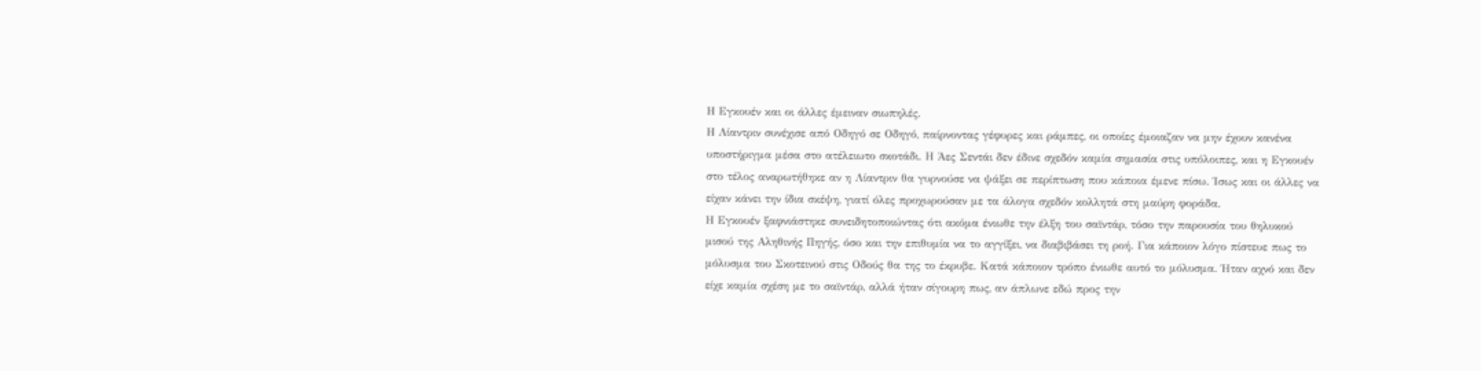Η Εγκουέν και οι άλλες έμειναν σιωπηλές.
Η Λίαντριν συνέχισε από Οδηγό σε Οδηγό, παίρνοντας γέφυρες και ράμπες, οι οποίες έμοιαζαν να μην έχουν κανένα υποστήριγμα μέσα στο ατέλειωτο σκοτάδι. Η Άες Σεντάι δεν έδινε σχεδόν καμία σημασία στις υπόλοιπες, και η Εγκουέν στο τέλος αναρωτήθηκε αν η Λίαντριν θα γυρνούσε να ψάξει σε περίπτωση που κάποια έμενε πίσω. Ίσως και οι άλλες να είχαν κάνει την ίδια σκέψη, γιατί όλες προχωρούσαν με τα άλογα σχεδόν κολλητά στη μαύρη φοράδα.
Η Εγκουέν ξαφνιάστηκε συνειδητοποιώντας ότι ακόμα ένιωθε την έλξη του σαϊντάρ, τόσο την παρουσία του θηλυκού μισού της Αληθινής Πηγής, όσο και την επιθυμία να το αγγίξει, να διαβιβάσει τη ροή. Για κάποιον λόγο πίστευε πως το μόλυσμα του Σκοτεινού στις Οδούς θα της το έκρυβε. Κατά κάποιον τρόπο ένιωθε αυτό το μόλυσμα. Ήταν αχνό και δεν είχε καμία σχέση με το σαϊντάρ, αλλά ήταν σίγουρη πως, αν άπλωνε εδώ προς την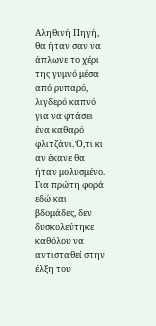Αληθινή Πηγή, θα ήταν σαν να άπλωνε το χέρι της γυμνό μέσα από ρυπαρό, λιγδερό καπνό για να φτάσει ένα καθαρό φλιτζάνι. Ό,τι κι αν έκανε θα ήταν μολυσμένο. Για πρώτη φορά εδώ και βδομάδες, δεν δυσκολεύτηκε καθόλου να αντισταθεί στην έλξη του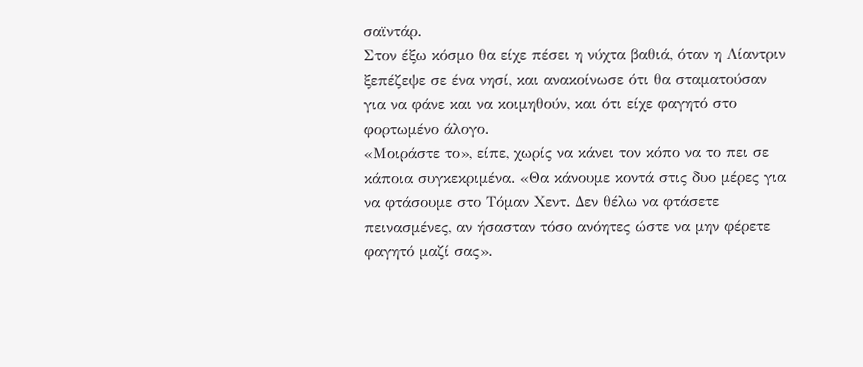σαϊντάρ.
Στον έξω κόσμο θα είχε πέσει η νύχτα βαθιά, όταν η Λίαντριν ξεπέζεψε σε ένα νησί, και ανακοίνωσε ότι θα σταματούσαν για να φάνε και να κοιμηθούν, και ότι είχε φαγητό στο φορτωμένο άλογο.
«Μοιράστε το», είπε, χωρίς να κάνει τον κόπο να το πει σε κάποια συγκεκριμένα. «Θα κάνουμε κοντά στις δυο μέρες για να φτάσουμε στο Τόμαν Χεντ. Δεν θέλω να φτάσετε πεινασμένες, αν ήσασταν τόσο ανόητες ώστε να μην φέρετε φαγητό μαζί σας».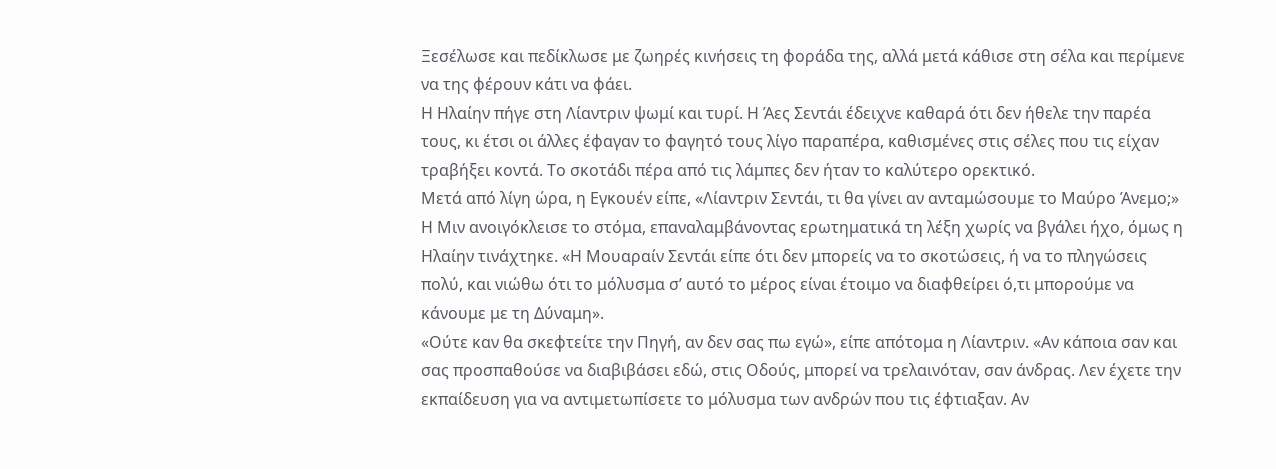Ξεσέλωσε και πεδίκλωσε με ζωηρές κινήσεις τη φοράδα της, αλλά μετά κάθισε στη σέλα και περίμενε να της φέρουν κάτι να φάει.
Η Ηλαίην πήγε στη Λίαντριν ψωμί και τυρί. Η Άες Σεντάι έδειχνε καθαρά ότι δεν ήθελε την παρέα τους, κι έτσι οι άλλες έφαγαν το φαγητό τους λίγο παραπέρα, καθισμένες στις σέλες που τις είχαν τραβήξει κοντά. Το σκοτάδι πέρα από τις λάμπες δεν ήταν το καλύτερο ορεκτικό.
Μετά από λίγη ώρα, η Εγκουέν είπε, «Λίαντριν Σεντάι, τι θα γίνει αν ανταμώσουμε το Μαύρο Άνεμο;» Η Μιν ανοιγόκλεισε το στόμα, επαναλαμβάνοντας ερωτηματικά τη λέξη χωρίς να βγάλει ήχο, όμως η Ηλαίην τινάχτηκε. «Η Μουαραίν Σεντάι είπε ότι δεν μπορείς να το σκοτώσεις, ή να το πληγώσεις πολύ, και νιώθω ότι το μόλυσμα σ’ αυτό το μέρος είναι έτοιμο να διαφθείρει ό,τι μπορούμε να κάνουμε με τη Δύναμη».
«Ούτε καν θα σκεφτείτε την Πηγή, αν δεν σας πω εγώ», είπε απότομα η Λίαντριν. «Αν κάποια σαν και σας προσπαθούσε να διαβιβάσει εδώ, στις Οδούς, μπορεί να τρελαινόταν, σαν άνδρας. Λεν έχετε την εκπαίδευση για να αντιμετωπίσετε το μόλυσμα των ανδρών που τις έφτιαξαν. Αν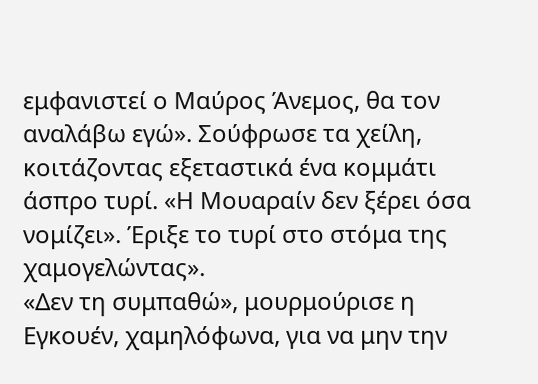εμφανιστεί ο Μαύρος Άνεμος, θα τον αναλάβω εγώ». Σούφρωσε τα χείλη, κοιτάζοντας εξεταστικά ένα κομμάτι άσπρο τυρί. «Η Μουαραίν δεν ξέρει όσα νομίζει». Έριξε το τυρί στο στόμα της χαμογελώντας».
«Δεν τη συμπαθώ», μουρμούρισε η Εγκουέν, χαμηλόφωνα, για να μην την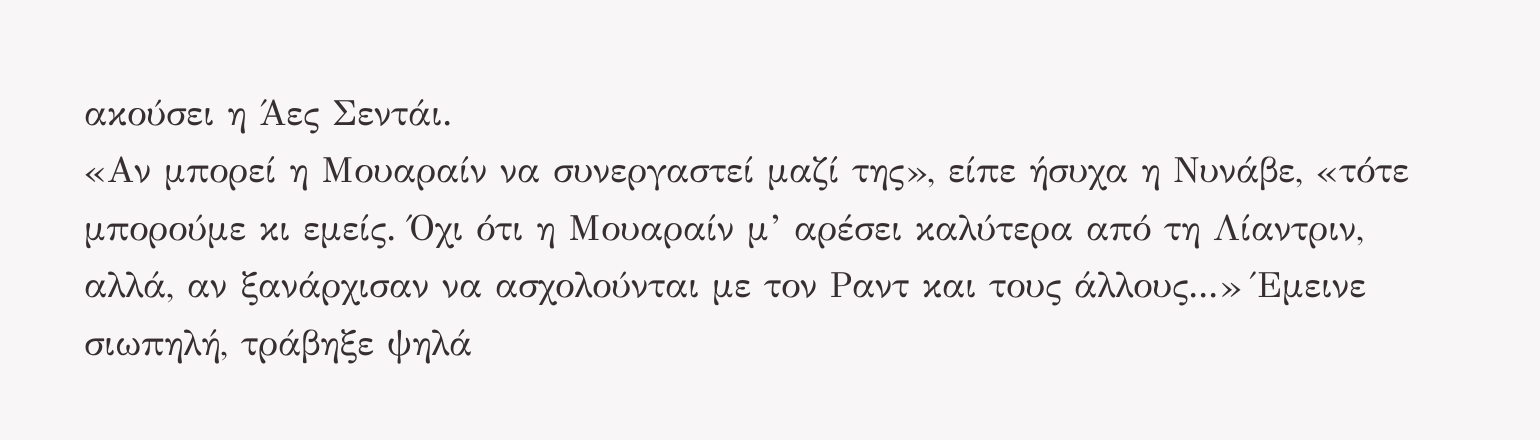ακούσει η Άες Σεντάι.
«Αν μπορεί η Μουαραίν να συνεργαστεί μαζί της», είπε ήσυχα η Νυνάβε, «τότε μπορούμε κι εμείς. Όχι ότι η Μουαραίν μ’ αρέσει καλύτερα από τη Λίαντριν, αλλά, αν ξανάρχισαν να ασχολούνται με τον Ραντ και τους άλλους...» Έμεινε σιωπηλή, τράβηξε ψηλά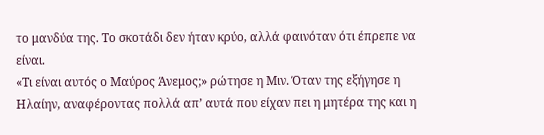το μανδύα της. Το σκοτάδι δεν ήταν κρύο, αλλά φαινόταν ότι έπρεπε να είναι.
«Τι είναι αυτός ο Μαύρος Άνεμος;» ρώτησε η Μιν. Όταν της εξήγησε η Ηλαίην, αναφέροντας πολλά απ’ αυτά που είχαν πει η μητέρα της και η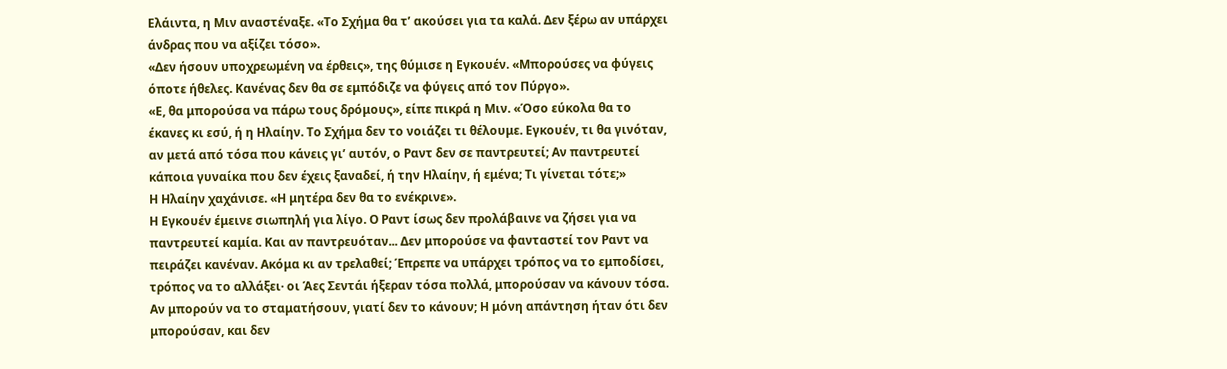Ελάιντα, η Μιν αναστέναξε. «Το Σχήμα θα τ’ ακούσει για τα καλά. Δεν ξέρω αν υπάρχει άνδρας που να αξίζει τόσο».
«Δεν ήσουν υποχρεωμένη να έρθεις», της θύμισε η Εγκουέν. «Μπορούσες να φύγεις όποτε ήθελες. Κανένας δεν θα σε εμπόδιζε να φύγεις από τον Πύργο».
«Ε, θα μπορούσα να πάρω τους δρόμους», είπε πικρά η Μιν. «Όσο εύκολα θα το έκανες κι εσύ, ή η Ηλαίην. Το Σχήμα δεν το νοιάζει τι θέλουμε. Εγκουέν, τι θα γινόταν, αν μετά από τόσα που κάνεις γι’ αυτόν, ο Ραντ δεν σε παντρευτεί; Αν παντρευτεί κάποια γυναίκα που δεν έχεις ξαναδεί, ή την Ηλαίην, ή εμένα; Τι γίνεται τότε;»
Η Ηλαίην χαχάνισε. «Η μητέρα δεν θα το ενέκρινε».
Η Εγκουέν έμεινε σιωπηλή για λίγο. Ο Ραντ ίσως δεν προλάβαινε να ζήσει για να παντρευτεί καμία. Και αν παντρευόταν... Δεν μπορούσε να φανταστεί τον Ραντ να πειράζει κανέναν. Ακόμα κι αν τρελαθεί; Έπρεπε να υπάρχει τρόπος να το εμποδίσει, τρόπος να το αλλάξει· οι Άες Σεντάι ήξεραν τόσα πολλά, μπορούσαν να κάνουν τόσα. Αν μπορούν να το σταματήσουν, γιατί δεν το κάνουν; Η μόνη απάντηση ήταν ότι δεν μπορούσαν, και δεν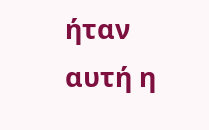ήταν αυτή η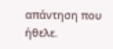απάντηση που ήθελε.